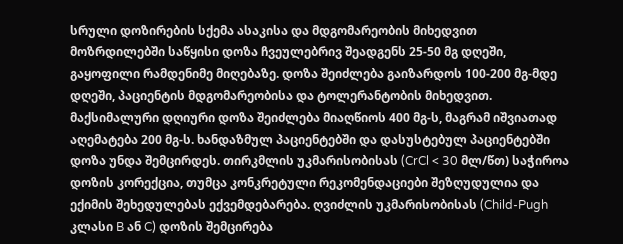სრული დოზირების სქემა ასაკისა და მდგომარეობის მიხედვით
მოზრდილებში საწყისი დოზა ჩვეულებრივ შეადგენს 25-50 მგ დღეში, გაყოფილი რამდენიმე მიღებაზე. დოზა შეიძლება გაიზარდოს 100-200 მგ-მდე დღეში, პაციენტის მდგომარეობისა და ტოლერანტობის მიხედვით. მაქსიმალური დღიური დოზა შეიძლება მიაღწიოს 400 მგ-ს, მაგრამ იშვიათად აღემატება 200 მგ-ს. ხანდაზმულ პაციენტებში და დასუსტებულ პაციენტებში დოზა უნდა შემცირდეს. თირკმლის უკმარისობისას (CrCl < 30 მლ/წთ) საჭიროა დოზის კორექცია, თუმცა კონკრეტული რეკომენდაციები შეზღუდულია და ექიმის შეხედულებას ექვემდებარება. ღვიძლის უკმარისობისას (Child-Pugh კლასი B ან C) დოზის შემცირება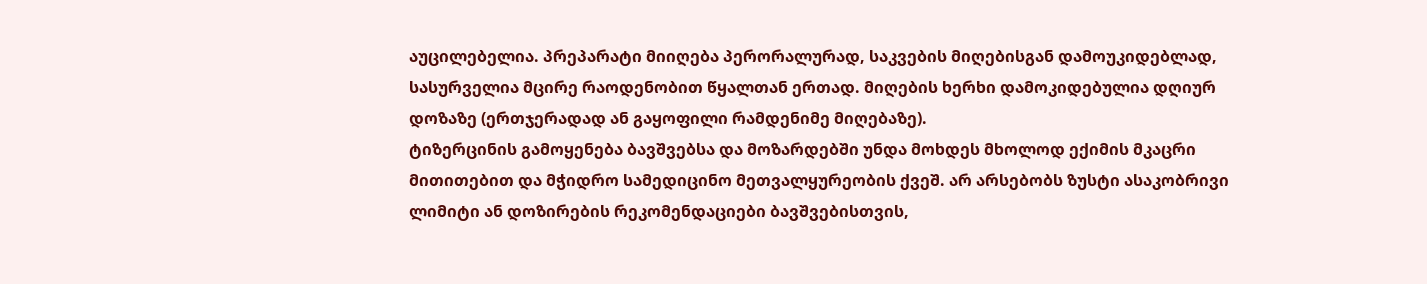აუცილებელია. პრეპარატი მიიღება პერორალურად, საკვების მიღებისგან დამოუკიდებლად, სასურველია მცირე რაოდენობით წყალთან ერთად. მიღების ხერხი დამოკიდებულია დღიურ დოზაზე (ერთჯერადად ან გაყოფილი რამდენიმე მიღებაზე).
ტიზერცინის გამოყენება ბავშვებსა და მოზარდებში უნდა მოხდეს მხოლოდ ექიმის მკაცრი მითითებით და მჭიდრო სამედიცინო მეთვალყურეობის ქვეშ. არ არსებობს ზუსტი ასაკობრივი ლიმიტი ან დოზირების რეკომენდაციები ბავშვებისთვის,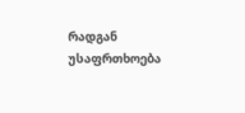რადგან უსაფრთხოება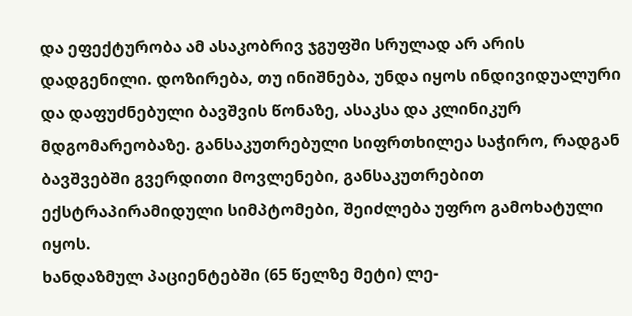და ეფექტურობა ამ ასაკობრივ ჯგუფში სრულად არ არის დადგენილი. დოზირება, თუ ინიშნება, უნდა იყოს ინდივიდუალური და დაფუძნებული ბავშვის წონაზე, ასაკსა და კლინიკურ მდგომარეობაზე. განსაკუთრებული სიფრთხილეა საჭირო, რადგან ბავშვებში გვერდითი მოვლენები, განსაკუთრებით ექსტრაპირამიდული სიმპტომები, შეიძლება უფრო გამოხატული იყოს.
ხანდაზმულ პაციენტებში (65 წელზე მეტი) ლე-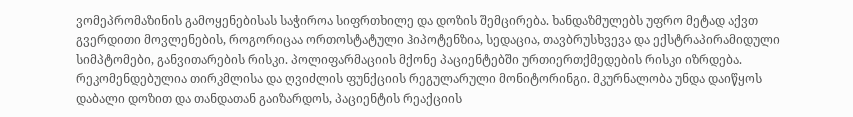ვომეპრომაზინის გამოყენებისას საჭიროა სიფრთხილე და დოზის შემცირება. ხანდაზმულებს უფრო მეტად აქვთ გვერდითი მოვლენების, როგორიცაა ორთოსტატული ჰიპოტენზია, სედაცია, თავბრუსხვევა და ექსტრაპირამიდული სიმპტომები, განვითარების რისკი. პოლიფარმაციის მქონე პაციენტებში ურთიერთქმედების რისკი იზრდება. რეკომენდებულია თირკმლისა და ღვიძლის ფუნქციის რეგულარული მონიტორინგი. მკურნალობა უნდა დაიწყოს დაბალი დოზით და თანდათან გაიზარდოს, პაციენტის რეაქციის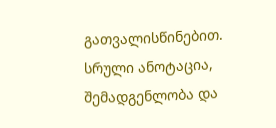გათვალისწინებით.
სრული ანოტაცია, შემადგენლობა და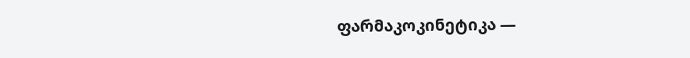ფარმაკოკინეტიკა —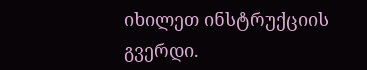იხილეთ ინსტრუქციის გვერდი.